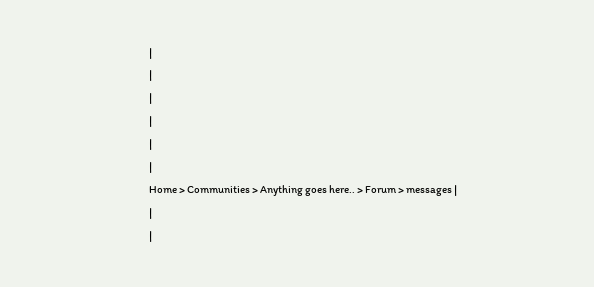|
|
|
|
|
|
Home > Communities > Anything goes here.. > Forum > messages |
|
|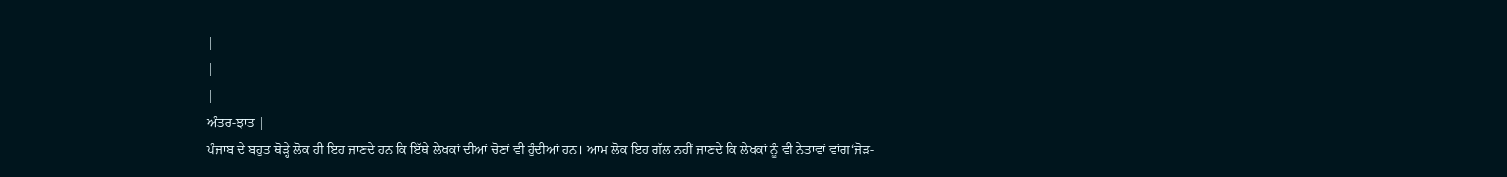|
|
|
ਅੰਤਰ-ਝਾਤ |
ਪੰਜਾਬ ਦੇ ਬਹੁਤ ਥੋੜ੍ਹੇ ਲੋਕ ਹੀ ਇਹ ਜਾਣਦੇ ਹਨ ਕਿ ਇੱਥੇ ਲੇਖਕਾਂ ਦੀਆਂ ਚੋਣਾਂ ਵੀ ਹੁੰਦੀਆਂ ਹਨ। ਆਮ ਲੋਕ ਇਹ ਗੱਲ ਨਹੀਂ ਜਾਣਦੇ ਕਿ ਲੇਖਕਾਂ ਨੂੰ ਵੀ ਨੇਤਾਵਾਂ ਵਾਂਗ‘ਜੋੜ-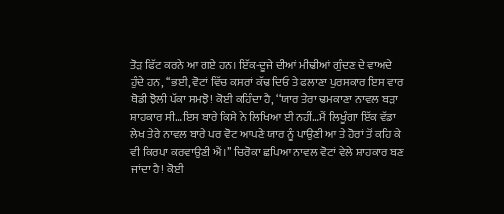ਤੋੜ ਫਿੱਟ ਕਰਨੇ ਆ ਗਏ ਹਨ। ਇੱਕ-ਦੂਜੇ ਦੀਆਂ ਮੀਢੀਆਂ ਗੁੰਦਣ ਦੇ ਵਾਅਦੇ ਹੁੰਦੇ ਹਨ, ‘‘ਭਈ, ਵੋਟਾਂ ਵਿੱਚ ਕਸਰਾਂ ਕੱਢ ਦਿਓ ਤੇ ਫਲਾਣਾ ਪੁਰਸਕਾਰ ਇਸ ਵਾਰ ਥੋਡੀ ਝੋਲੀ ਪੱਕਾ ਸਮਝੋ! ਕੋਈ ਕਹਿੰਦਾ ਹੈ, ‘‘ਯਾਰ ਤੇਰਾ ਢਮਕਾਣਾ ਨਾਵਲ ਬੜਾ ਸ਼ਾਹਕਾਰ ਸੀ…ਇਸ ਬਾਰੇ ਕਿਸੇ ਨੇ ਲਿਖਿਆ ਈ ਨਹੀਂ…ਮੈਂ ਲਿਖੂੰਗਾ ਇੱਕ ਵੱਡਾ ਲੇਖ ਤੇਰੇ ਨਾਵਲ ਬਾਰੇ ਪਰ ਵੋਟ ਆਪਣੇ ਯਾਰ ਨੂੰ ਪਾਉਣੀ ਆ ਤੇ ਹੋਰਾਂ ਤੋਂ ਕਹਿ ਕੇ ਵੀ ਕਿਰਪਾ ਕਰਵਾਉਣੀ ਐਂ।’’ ਚਿਰੋਕਾ ਛਪਿਆ ਨਾਵਲ ਵੋਟਾਂ ਵੇਲੇ ਸ਼ਾਹਕਾਰ ਬਣ ਜਾਂਦਾ ਹੈ! ਕੋਈ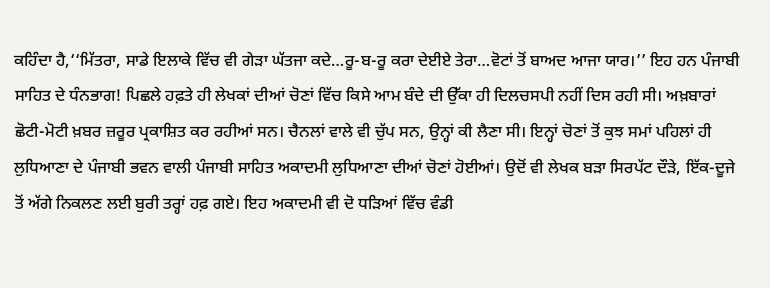ਕਹਿੰਦਾ ਹੈ,‘‘ਮਿੱਤਰਾ, ਸਾਡੇ ਇਲਾਕੇ ਵਿੱਚ ਵੀ ਗੇੜਾ ਘੱਤਜਾ ਕਦੇ…ਰੂ-ਬ-ਰੂ ਕਰਾ ਦੇਈਏ ਤੇਰਾ…ਵੋਟਾਂ ਤੋਂ ਬਾਅਦ ਆਜਾ ਯਾਰ।’’ ਇਹ ਹਨ ਪੰਜਾਬੀ ਸਾਹਿਤ ਦੇ ਧੰਨਭਾਗ! ਪਿਛਲੇ ਹਫ਼ਤੇ ਹੀ ਲੇਖਕਾਂ ਦੀਆਂ ਚੋਣਾਂ ਵਿੱਚ ਕਿਸੇ ਆਮ ਬੰਦੇ ਦੀ ਉੱਕਾ ਹੀ ਦਿਲਚਸਪੀ ਨਹੀਂ ਦਿਸ ਰਹੀ ਸੀ। ਅਖ਼ਬਾਰਾਂ ਛੋਟੀ-ਮੋਟੀ ਖ਼ਬਰ ਜ਼ਰੂਰ ਪ੍ਰਕਾਸ਼ਿਤ ਕਰ ਰਹੀਆਂ ਸਨ। ਚੈਨਲਾਂ ਵਾਲੇ ਵੀ ਚੁੱਪ ਸਨ, ਉਨ੍ਹਾਂ ਕੀ ਲੈਣਾ ਸੀ। ਇਨ੍ਹਾਂ ਚੋਣਾਂ ਤੋਂ ਕੁਝ ਸਮਾਂ ਪਹਿਲਾਂ ਹੀ ਲੁਧਿਆਣਾ ਦੇ ਪੰਜਾਬੀ ਭਵਨ ਵਾਲੀ ਪੰਜਾਬੀ ਸਾਹਿਤ ਅਕਾਦਮੀ ਲੁਧਿਆਣਾ ਦੀਆਂ ਚੋਣਾਂ ਹੋਈਆਂ। ਉਦੋਂ ਵੀ ਲੇਖਕ ਬੜਾ ਸਿਰਪੱਟ ਦੌੜੇ, ਇੱਕ-ਦੂਜੇ ਤੋਂ ਅੱਗੇ ਨਿਕਲਣ ਲਈ ਬੁਰੀ ਤਰ੍ਹਾਂ ਹਫ਼ ਗਏ। ਇਹ ਅਕਾਦਮੀ ਵੀ ਦੋ ਧੜਿਆਂ ਵਿੱਚ ਵੰਡੀ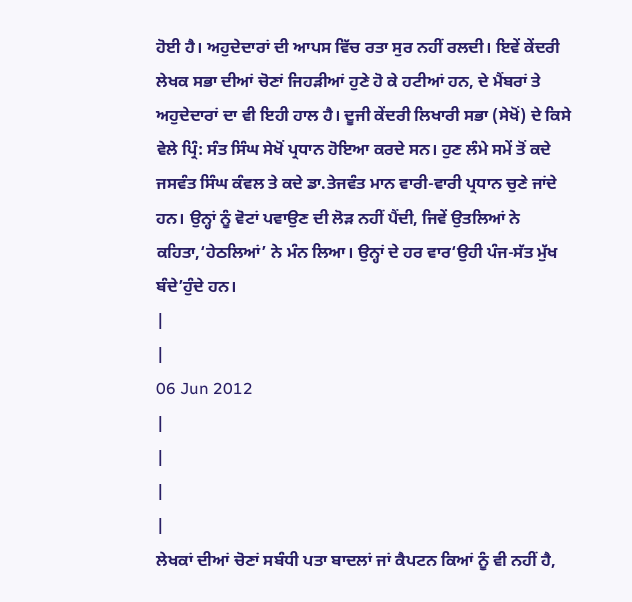ਹੋਈ ਹੈ। ਅਹੁਦੇਦਾਰਾਂ ਦੀ ਆਪਸ ਵਿੱਚ ਰਤਾ ਸੁਰ ਨਹੀਂ ਰਲਦੀ। ਇਵੇਂ ਕੇਂਦਰੀ ਲੇਖਕ ਸਭਾ ਦੀਆਂ ਚੋਣਾਂ ਜਿਹੜੀਆਂ ਹੁਣੇ ਹੋ ਕੇ ਹਟੀਆਂ ਹਨ, ਦੇ ਮੈਂਬਰਾਂ ਤੇ ਅਹੁਦੇਦਾਰਾਂ ਦਾ ਵੀ ਇਹੀ ਹਾਲ ਹੈ। ਦੂਜੀ ਕੇਂਦਰੀ ਲਿਖਾਰੀ ਸਭਾ (ਸੇਖੋਂ) ਦੇ ਕਿਸੇ ਵੇਲੇ ਪ੍ਰਿੰ: ਸੰਤ ਸਿੰਘ ਸੇਖੋਂ ਪ੍ਰਧਾਨ ਹੋਇਆ ਕਰਦੇ ਸਨ। ਹੁਣ ਲੰਮੇ ਸਮੇਂ ਤੋਂ ਕਦੇ ਜਸਵੰਤ ਸਿੰਘ ਕੰਵਲ ਤੇ ਕਦੇ ਡਾ.ਤੇਜਵੰਤ ਮਾਨ ਵਾਰੀ-ਵਾਰੀ ਪ੍ਰਧਾਨ ਚੁਣੇ ਜਾਂਦੇ ਹਨ। ਉਨ੍ਹਾਂ ਨੂੰ ਵੋਟਾਂ ਪਵਾਉਣ ਦੀ ਲੋੜ ਨਹੀਂ ਪੈਂਦੀ, ਜਿਵੇਂ ਉਤਲਿਆਂ ਨੇ ਕਹਿਤਾ,‘ਹੇਠਲਿਆਂ’ ਨੇ ਮੰਨ ਲਿਆ। ਉਨ੍ਹਾਂ ਦੇ ਹਰ ਵਾਰ‘ਉਹੀ ਪੰਜ-ਸੱਤ ਮੁੱਖ ਬੰਦੇ’ਹੁੰਦੇ ਹਨ।
|
|
06 Jun 2012
|
|
|
|
ਲੇਖਕਾਂ ਦੀਆਂ ਚੋਣਾਂ ਸਬੰਧੀ ਪਤਾ ਬਾਦਲਾਂ ਜਾਂ ਕੈਪਟਨ ਕਿਆਂ ਨੂੰ ਵੀ ਨਹੀਂ ਹੈ,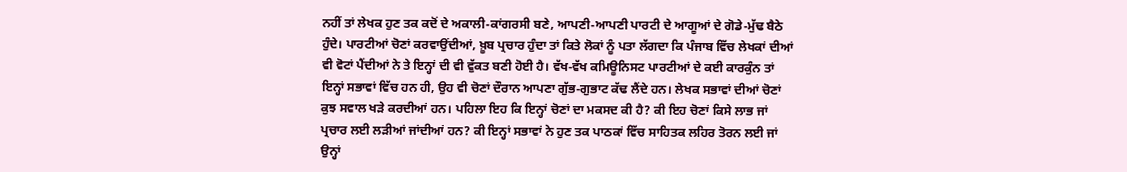ਨਹੀਂ ਤਾਂ ਲੇਖਕ ਹੁਣ ਤਕ ਕਦੋਂ ਦੇ ਅਕਾਲੀ-ਕਾਂਗਰਸੀ ਬਣੇ, ਆਪਣੀ-ਆਪਣੀ ਪਾਰਟੀ ਦੇ ਆਗੂਆਂ ਦੇ ਗੋਡੇ-ਮੁੱਢ ਬੈਠੇ ਹੁੰਦੇ। ਪਾਰਟੀਆਂ ਚੋਣਾਂ ਕਰਵਾਉਂਦੀਆਂ, ਖ਼ੂਬ ਪ੍ਰਚਾਰ ਹੁੰਦਾ ਤਾਂ ਕਿਤੇ ਲੋਕਾਂ ਨੂੰ ਪਤਾ ਲੱਗਦਾ ਕਿ ਪੰਜਾਬ ਵਿੱਚ ਲੇਖਕਾਂ ਦੀਆਂ ਵੀ ਵੋਟਾਂ ਪੈਂਦੀਆਂ ਨੇ ਤੇ ਇਨ੍ਹਾਂ ਦੀ ਵੀ ਵੁੱਕਤ ਬਣੀ ਹੋਈ ਹੈ। ਵੱਖ-ਵੱਖ ਕਮਿਊਨਿਸਟ ਪਾਰਟੀਆਂ ਦੇ ਕਈ ਕਾਰਕੁੰਨ ਤਾਂ ਇਨ੍ਹਾਂ ਸਭਾਵਾਂ ਵਿੱਚ ਹਨ ਹੀ, ਉਹ ਵੀ ਚੋਣਾਂ ਦੌਰਾਨ ਆਪਣਾ ਗੁੱਭ-ਗੁਭਾਟ ਕੱਢ ਲੈਂਦੇ ਹਨ। ਲੇਖਕ ਸਭਾਵਾਂ ਦੀਆਂ ਚੋਣਾਂ ਕੁਝ ਸਵਾਲ ਖੜੇ ਕਰਦੀਆਂ ਹਨ। ਪਹਿਲਾ ਇਹ ਕਿ ਇਨ੍ਹਾਂ ਚੋਣਾਂ ਦਾ ਮਕਸਦ ਕੀ ਹੈ? ਕੀ ਇਹ ਚੋਣਾਂ ਕਿਸੇ ਲਾਭ ਜਾਂ ਪ੍ਰਚਾਰ ਲਈ ਲੜੀਆਂ ਜਾਂਦੀਆਂ ਹਨ? ਕੀ ਇਨ੍ਹਾਂ ਸਭਾਵਾਂ ਨੇ ਹੁਣ ਤਕ ਪਾਠਕਾਂ ਵਿੱਚ ਸਾਹਿਤਕ ਲਹਿਰ ਤੋਰਨ ਲਈ ਜਾਂ ਉਨ੍ਹਾਂ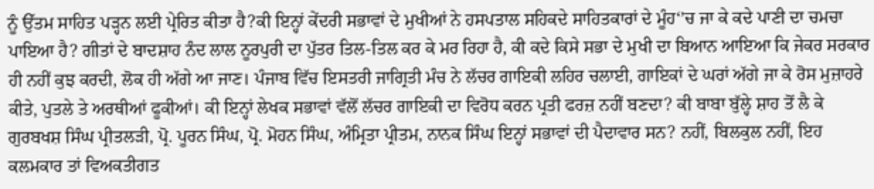ਨੂੰ ਉੱਤਮ ਸਾਹਿਤ ਪੜ੍ਹਨ ਲਈ ਪ੍ਰੇਰਿਤ ਕੀਤਾ ਹੈ?ਕੀ ਇਨ੍ਹਾਂ ਕੇਂਦਰੀ ਸਭਾਵਾਂ ਦੇ ਮੁਖੀਆਂ ਨੇ ਹਸਪਤਾਲ ਸਹਿਕਦੇ ਸਾਹਿਤਕਾਰਾਂ ਦੇ ਮੂੰਹ‘’ਚ ਜਾ ਕੇ ਕਦੇ ਪਾਣੀ ਦਾ ਚਮਚਾ ਪਾਇਆ ਹੈ? ਗੀਤਾਂ ਦੇ ਬਾਦਸ਼ਾਹ ਨੰਦ ਲਾਲ ਨੂਰਪੁਰੀ ਦਾ ਪੁੱਤਰ ਤਿਲ-ਤਿਲ ਕਰ ਕੇ ਮਰ ਰਿਹਾ ਹੈ, ਕੀ ਕਦੇ ਕਿਸੇ ਸਭਾ ਦੇ ਮੁਖੀ ਦਾ ਬਿਆਨ ਆਇਆ ਕਿ ਜੇਕਰ ਸਰਕਾਰ ਹੀ ਨਹੀਂ ਕੁਝ ਕਰਦੀ, ਲੋਕ ਹੀ ਅੱਗੇ ਆ ਜਾਣ। ਪੰਜਾਬ ਵਿੱਚ ਇਸਤਰੀ ਜਾਗ੍ਰਿਤੀ ਮੰਚ ਨੇ ਲੱਚਰ ਗਾਇਕੀ ਲਹਿਰ ਚਲਾਈ, ਗਾਇਕਾਂ ਦੇ ਘਰਾਂ ਅੱਗੇ ਜਾ ਕੇ ਰੋਸ ਮੁਜ਼ਾਹਰੇ ਕੀਤੇ, ਪੁਤਲੇ ਤੇ ਅਰਥੀਆਂ ਫੂਕੀਆਂ। ਕੀ ਇਨ੍ਹਾਂ ਲੇਖਕ ਸਭਾਵਾਂ ਵੱਲੋਂ ਲੱਚਰ ਗਾਇਕੀ ਦਾ ਵਿਰੋਧ ਕਰਨ ਪ੍ਰਤੀ ਫਰਜ਼ ਨਹੀਂ ਬਣਦਾ? ਕੀ ਬਾਬਾ ਬੁੱਲ੍ਹੇ ਸ਼ਾਹ ਤੋਂ ਲੈ ਕੇ ਗੁਰਬਖਸ਼ ਸਿੰਘ ਪ੍ਰੀਤਲੜੀ, ਪ੍ਰੋ. ਪੂਰਨ ਸਿੰਘ, ਪ੍ਰੋ. ਮੋਹਨ ਸਿੰਘ, ਅੰਮ੍ਰਿਤਾ ਪ੍ਰੀਤਮ, ਨਾਨਕ ਸਿੰਘ ਇਨ੍ਹਾਂ ਸਭਾਵਾਂ ਦੀ ਪੈਦਾਵਾਰ ਸਨ? ਨਹੀਂ, ਬਿਲਕੁਲ ਨਹੀਂ, ਇਹ ਕਲਮਕਾਰ ਤਾਂ ਵਿਅਕਤੀਗਤ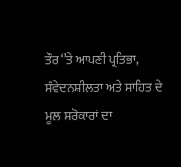ਤੌਰ‘’ਤੇ ਆਪਣੀ ਪ੍ਰਤਿਭਾ, ਸੰਵੇਦਨਸ਼ੀਲਤਾ ਅਤੇ ਸਾਹਿਤ ਦੇ ਮੂਲ ਸਰੋਕਾਰਾਂ ਦਾ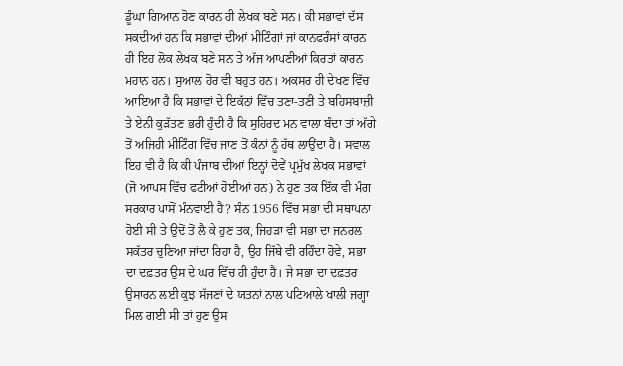ਡੂੰਘਾ ਗਿਆਨ ਹੋਣ ਕਾਰਨ ਹੀ ਲੇਖਕ ਬਣੇ ਸਨ। ਕੀ ਸਭਾਵਾਂ ਦੱਸ ਸਕਦੀਆਂ ਹਨ ਕਿ ਸਭਾਵਾਂ ਦੀਆਂ ਮੀਟਿੰਗਾਂ ਜਾਂ ਕਾਨਫਰੰਸਾਂ ਕਾਰਨ ਹੀ ਇਹ ਲੋਕ ਲੇਖਕ ਬਣੇ ਸਨ ਤੇ ਅੱਜ ਆਪਣੀਆਂ ਕਿਰਤਾਂ ਕਾਰਨ ਮਹਾਨ ਹਨ। ਸੁਆਲ ਹੋਰ ਵੀ ਬਹੁਤ ਹਨ। ਅਕਸਰ ਹੀ ਦੇਖਣ ਵਿੱਚ ਆਇਆ ਹੈ ਕਿ ਸਭਾਵਾਂ ਦੇ ਇਕੱਠਾਂ ਵਿੱਚ ਤਣਾ-ਤਣੀ ਤੇ ਬਹਿਸਬਾਜ਼ੀ ਤੇ ਏਨੀ ਕੁੜੱਤਣ ਭਰੀ ਹੁੰਦੀ ਹੈ ਕਿ ਸੁਹਿਰਦ ਮਨ ਵਾਲਾ ਬੰਦਾ ਤਾਂ ਅੱਗੇ ਤੋਂ ਅਜਿਹੀ ਮੀਟਿੰਗ ਵਿੱਚ ਜਾਣ ਤੋਂ ਕੰਨਾਂ ਨੂੰ ਹੱਥ ਲਾਉਂਦਾ ਹੈ। ਸਵਾਲ ਇਹ ਵੀ ਹੈ ਕਿ ਕੀ ਪੰਜਾਬ ਦੀਆਂ ਇਨ੍ਹਾਂ ਦੋਵੇਂ ਪ੍ਰਮੁੱਖ ਲੇਖਕ ਸਭਾਵਾਂ (ਜੋ ਆਪਸ ਵਿੱਚ ਫਟੀਆਂ ਹੋਈਆਂ ਹਨ) ਨੇ ਹੁਣ ਤਕ ਇੱਕ ਵੀ ਮੰਗ ਸਰਕਾਰ ਪਾਸੋਂ ਮੰਨਵਾਈ ਹੈ? ਸੰਨ 1956 ਵਿੱਚ ਸਭਾ ਦੀ ਸਥਾਪਨਾ ਹੋਈ ਸੀ ਤੇ ਉਦੋਂ ਤੋਂ ਲੈ ਕੇ ਹੁਣ ਤਕ, ਜਿਹੜਾ ਵੀ ਸਭਾ ਦਾ ਜਨਰਲ ਸਕੱਤਰ ਚੁਣਿਆ ਜਾਂਦਾ ਰਿਹਾ ਹੈ, ਉਹ ਜਿੱਥੇ ਵੀ ਰਹਿੰਦਾ ਹੋਵੇ, ਸਭਾ ਦਾ ਦਫ਼ਤਰ ਉਸ ਦੇ ਘਰ ਵਿੱਚ ਹੀ ਹੁੰਦਾ ਹੈ। ਜੇ ਸਭਾ ਦਾ ਦਫ਼ਤਰ ਉਸਾਰਨ ਲਈ ਕੁਝ ਸੱਜਣਾਂ ਦੇ ਯਤਨਾਂ ਨਾਲ ਪਟਿਆਲੇ ਖਾਲੀ ਜਗ੍ਹਾ ਮਿਲ ਗਈ ਸੀ ਤਾਂ ਹੁਣ ਉਸ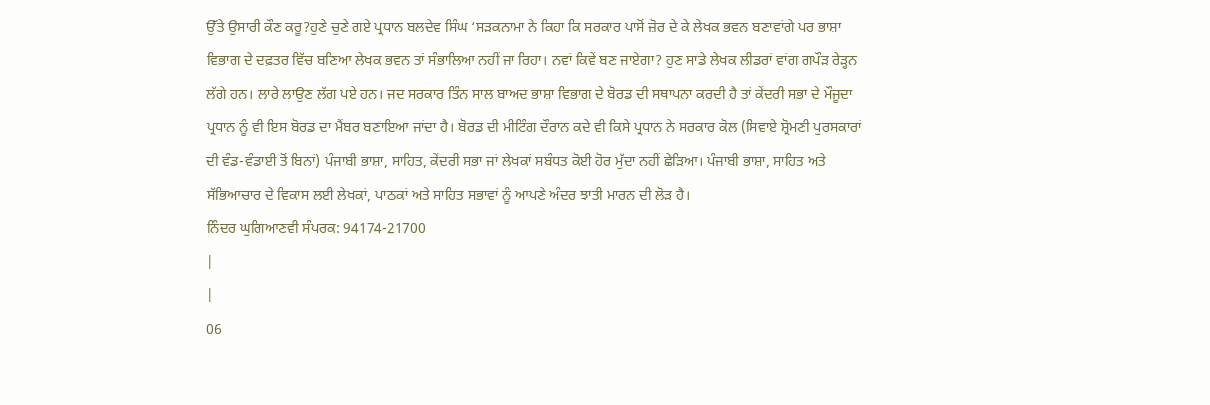ਉੱਤੇ ਉਸਾਰੀ ਕੌਣ ਕਰੂ?ਹੁਣੇ ਚੁਣੇ ਗਏ ਪ੍ਰਧਾਨ ਬਲਦੇਵ ਸਿੰਘ ‘ਸੜਕਨਾਮਾ ਨੇ ਕਿਹਾ ਕਿ ਸਰਕਾਰ ਪਾਸੋਂ ਜ਼ੋਰ ਦੇ ਕੇ ਲੇਖਕ ਭਵਨ ਬਣਾਵਾਂਗੇ ਪਰ ਭਾਸ਼ਾ ਵਿਭਾਗ ਦੇ ਦਫ਼ਤਰ ਵਿੱਚ ਬਣਿਆ ਲੇਖਕ ਭਵਨ ਤਾਂ ਸੰਭਾਲਿਆ ਨਹੀਂ ਜਾ ਰਿਹਾ। ਨਵਾਂ ਕਿਵੇਂ ਬਣ ਜਾਏਗਾ? ਹੁਣ ਸਾਡੇ ਲੇਖਕ ਲੀਡਰਾਂ ਵਾਂਗ ਗਪੌੜ ਰੇੜ੍ਹਨ ਲੱਗੇ ਹਨ। ਲਾਰੇ ਲਾਉਣ ਲੱਗ ਪਏ ਹਨ। ਜਦ ਸਰਕਾਰ ਤਿੰਨ ਸਾਲ ਬਾਅਦ ਭਾਸ਼ਾ ਵਿਭਾਗ ਦੇ ਬੋਰਡ ਦੀ ਸਥਾਪਨਾ ਕਰਦੀ ਹੈ ਤਾਂ ਕੇਂਦਰੀ ਸਭਾ ਦੇ ਮੌਜੂਦਾ ਪ੍ਰਧਾਨ ਨੂੰ ਵੀ ਇਸ ਬੋਰਡ ਦਾ ਮੈਂਬਰ ਬਣਾਇਆ ਜਾਂਦਾ ਹੈ। ਬੋਰਡ ਦੀ ਮੀਟਿੰਗ ਦੌਰਾਨ ਕਦੇ ਵੀ ਕਿਸੇ ਪ੍ਰਧਾਨ ਨੇ ਸਰਕਾਰ ਕੋਲ (ਸਿਵਾਏ ਸ਼੍ਰੋਮਣੀ ਪੁਰਸਕਾਰਾਂ ਦੀ ਵੰਡ-ਵੰਡਾਈ ਤੋਂ ਬਿਨਾਂ) ਪੰਜਾਬੀ ਭਾਸ਼ਾ, ਸਾਹਿਤ, ਕੇਂਦਰੀ ਸਭਾ ਜਾਂ ਲੇਖਕਾਂ ਸਬੰਧਤ ਕੋਈ ਹੋਰ ਮੁੱਦਾ ਨਹੀਂ ਛੇੜਿਆ। ਪੰਜਾਬੀ ਭਾਸ਼ਾ, ਸਾਹਿਤ ਅਤੇ ਸੱਭਿਆਚਾਰ ਦੇ ਵਿਕਾਸ ਲਈ ਲੇਖਕਾਂ, ਪਾਠਕਾਂ ਅਤੇ ਸਾਹਿਤ ਸਭਾਵਾਂ ਨੂੰ ਆਪਣੇ ਅੰਦਰ ਝਾਤੀ ਮਾਰਨ ਦੀ ਲੋੜ ਹੈ।
ਨਿੰਦਰ ਘੁਗਿਆਣਵੀ ਸੰਪਰਕ: 94174-21700
|
|
06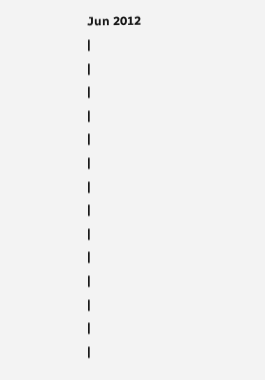Jun 2012
|
|
|
|
|
|
|
|
|
|
|
|
|
|